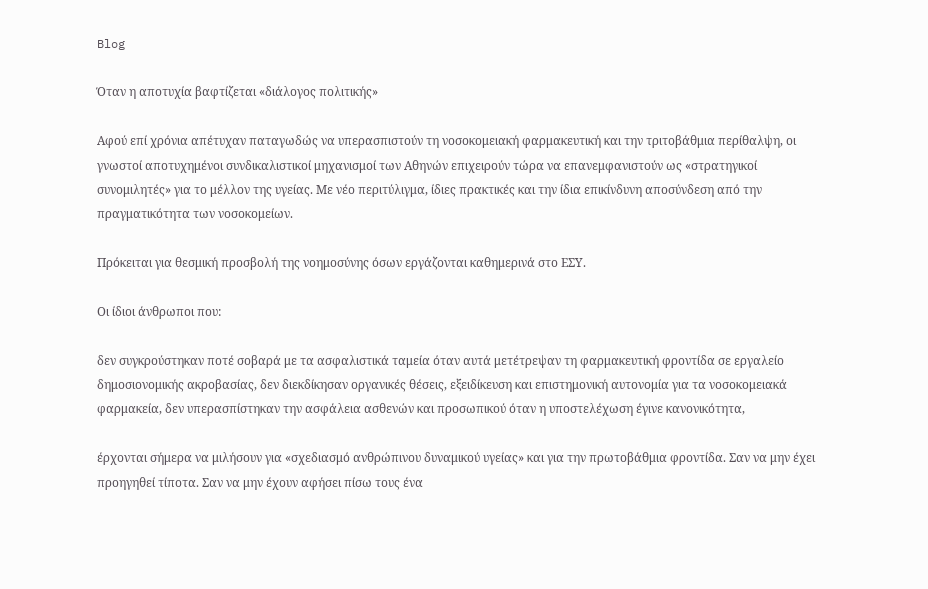Blog

Όταν η αποτυχία βαφτίζεται «διάλογος πολιτικής»

Αφού επί χρόνια απέτυχαν παταγωδώς να υπερασπιστούν τη νοσοκομειακή φαρμακευτική και την τριτοβάθμια περίθαλψη, οι γνωστοί αποτυχημένοι συνδικαλιστικοί μηχανισμοί των Αθηνών επιχειρούν τώρα να επανεμφανιστούν ως «στρατηγικοί συνομιλητές» για το μέλλον της υγείας. Με νέο περιτύλιγμα, ίδιες πρακτικές και την ίδια επικίνδυνη αποσύνδεση από την πραγματικότητα των νοσοκομείων.

Πρόκειται για θεσμική προσβολή της νοημοσύνης όσων εργάζονται καθημερινά στο ΕΣΥ.

Οι ίδιοι άνθρωποι που:

δεν συγκρούστηκαν ποτέ σοβαρά με τα ασφαλιστικά ταμεία όταν αυτά μετέτρεψαν τη φαρμακευτική φροντίδα σε εργαλείο δημοσιονομικής ακροβασίας, δεν διεκδίκησαν οργανικές θέσεις, εξειδίκευση και επιστημονική αυτονομία για τα νοσοκομειακά φαρμακεία, δεν υπερασπίστηκαν την ασφάλεια ασθενών και προσωπικού όταν η υποστελέχωση έγινε κανονικότητα,

έρχονται σήμερα να μιλήσουν για «σχεδιασμό ανθρώπινου δυναμικού υγείας» και για την πρωτοβάθμια φροντίδα. Σαν να μην έχει προηγηθεί τίποτα. Σαν να μην έχουν αφήσει πίσω τους ένα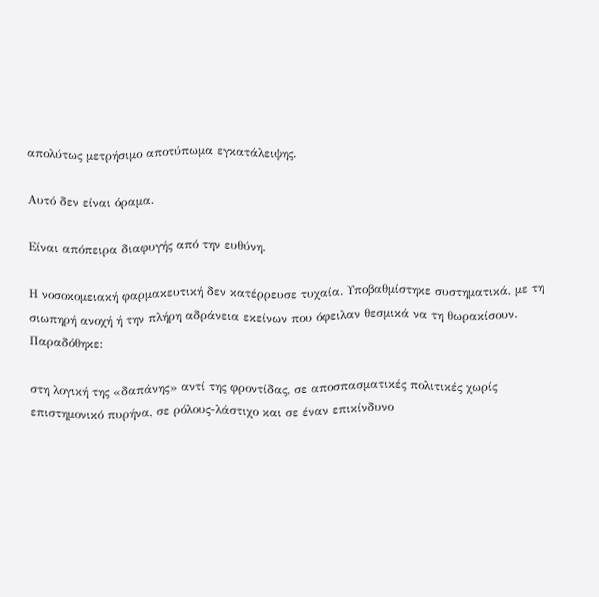απολύτως μετρήσιμο αποτύπωμα εγκατάλειψης.

Αυτό δεν είναι όραμα.

Είναι απόπειρα διαφυγής από την ευθύνη.

Η νοσοκομειακή φαρμακευτική δεν κατέρρευσε τυχαία. Υποβαθμίστηκε συστηματικά, με τη σιωπηρή ανοχή ή την πλήρη αδράνεια εκείνων που όφειλαν θεσμικά να τη θωρακίσουν. Παραδόθηκε:

στη λογική της «δαπάνης» αντί της φροντίδας, σε αποσπασματικές πολιτικές χωρίς επιστημονικό πυρήνα, σε ρόλους-λάστιχο και σε έναν επικίνδυνο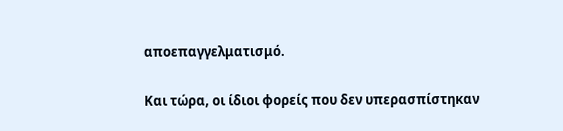αποεπαγγελματισμό.

Και τώρα, οι ίδιοι φορείς που δεν υπερασπίστηκαν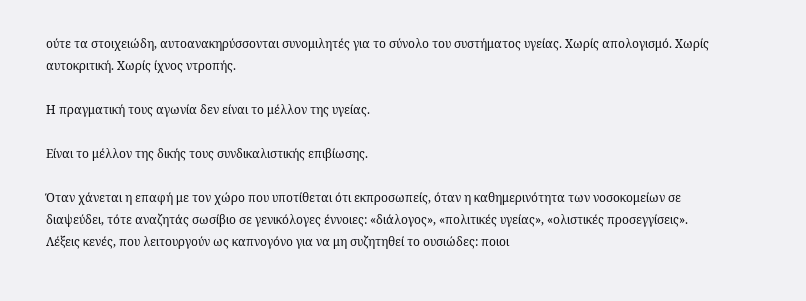ούτε τα στοιχειώδη, αυτοανακηρύσσονται συνομιλητές για το σύνολο του συστήματος υγείας. Χωρίς απολογισμό. Χωρίς αυτοκριτική. Χωρίς ίχνος ντροπής.

Η πραγματική τους αγωνία δεν είναι το μέλλον της υγείας.

Είναι το μέλλον της δικής τους συνδικαλιστικής επιβίωσης.

Όταν χάνεται η επαφή με τον χώρο που υποτίθεται ότι εκπροσωπείς, όταν η καθημερινότητα των νοσοκομείων σε διαψεύδει, τότε αναζητάς σωσίβιο σε γενικόλογες έννοιες: «διάλογος», «πολιτικές υγείας», «ολιστικές προσεγγίσεις». Λέξεις κενές, που λειτουργούν ως καπνογόνο για να μη συζητηθεί το ουσιώδες: ποιοι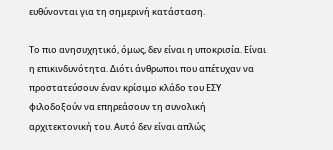ευθύνονται για τη σημερινή κατάσταση.

Το πιο ανησυχητικό, όμως, δεν είναι η υποκρισία. Είναι η επικινδυνότητα. Διότι άνθρωποι που απέτυχαν να προστατεύσουν έναν κρίσιμο κλάδο του ΕΣΥ φιλοδοξούν να επηρεάσουν τη συνολική αρχιτεκτονική του. Αυτό δεν είναι απλώς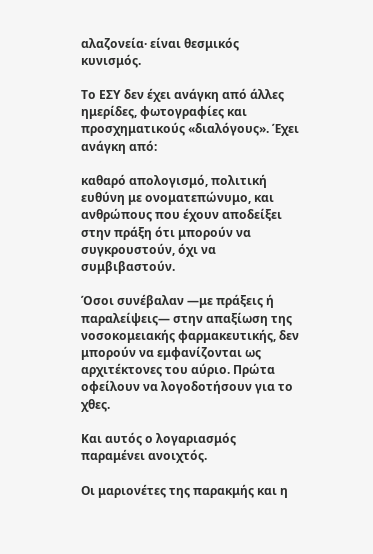αλαζονεία· είναι θεσμικός κυνισμός.

Το ΕΣΥ δεν έχει ανάγκη από άλλες ημερίδες, φωτογραφίες και προσχηματικούς «διαλόγους». Έχει ανάγκη από:

καθαρό απολογισμό, πολιτική ευθύνη με ονοματεπώνυμο, και ανθρώπους που έχουν αποδείξει στην πράξη ότι μπορούν να συγκρουστούν, όχι να συμβιβαστούν.

Όσοι συνέβαλαν —με πράξεις ή παραλείψεις— στην απαξίωση της νοσοκομειακής φαρμακευτικής, δεν μπορούν να εμφανίζονται ως αρχιτέκτονες του αύριο. Πρώτα οφείλουν να λογοδοτήσουν για το χθες.

Και αυτός ο λογαριασμός παραμένει ανοιχτός.

Οι μαριονέτες της παρακμής και η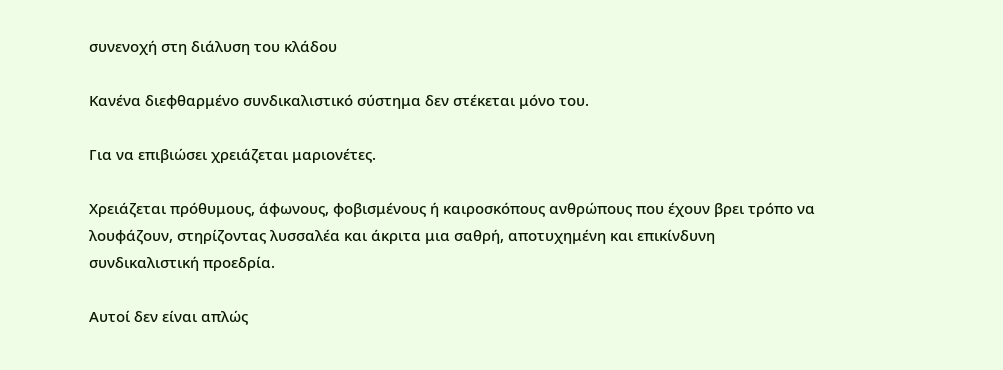συνενοχή στη διάλυση του κλάδου

Κανένα διεφθαρμένο συνδικαλιστικό σύστημα δεν στέκεται μόνο του.

Για να επιβιώσει χρειάζεται μαριονέτες.

Χρειάζεται πρόθυμους, άφωνους, φοβισμένους ή καιροσκόπους ανθρώπους που έχουν βρει τρόπο να λουφάζουν, στηρίζοντας λυσσαλέα και άκριτα μια σαθρή, αποτυχημένη και επικίνδυνη συνδικαλιστική προεδρία.

Αυτοί δεν είναι απλώς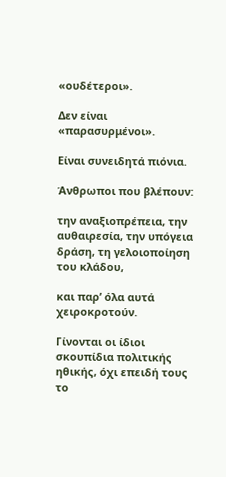«ουδέτεροι».

Δεν είναι «παρασυρμένοι».

Είναι συνειδητά πιόνια.

Άνθρωποι που βλέπουν:

την αναξιοπρέπεια, την αυθαιρεσία, την υπόγεια δράση, τη γελοιοποίηση του κλάδου,

και παρ’ όλα αυτά χειροκροτούν.

Γίνονται οι ίδιοι σκουπίδια πολιτικής ηθικής, όχι επειδή τους το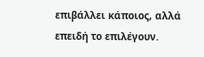επιβάλλει κάποιος, αλλά επειδή το επιλέγουν.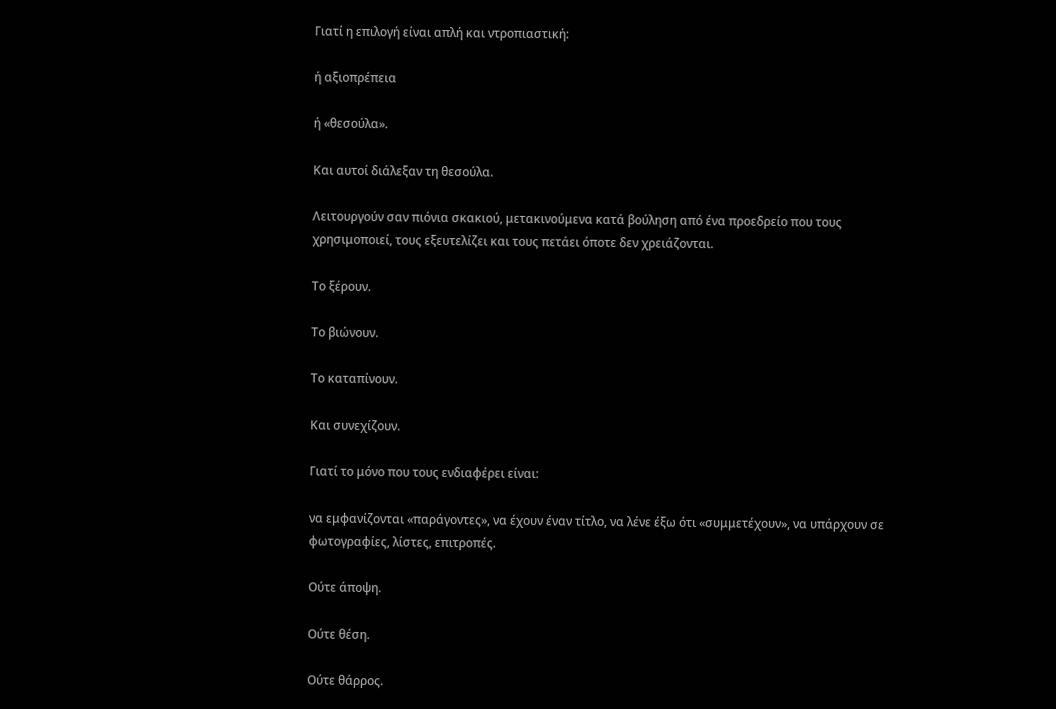Γιατί η επιλογή είναι απλή και ντροπιαστική:

ή αξιοπρέπεια

ή «θεσούλα».

Και αυτοί διάλεξαν τη θεσούλα.

Λειτουργούν σαν πιόνια σκακιού, μετακινούμενα κατά βούληση από ένα προεδρείο που τους χρησιμοποιεί, τους εξευτελίζει και τους πετάει όποτε δεν χρειάζονται.

Το ξέρουν.

Το βιώνουν.

Το καταπίνουν.

Και συνεχίζουν.

Γιατί το μόνο που τους ενδιαφέρει είναι:

να εμφανίζονται «παράγοντες», να έχουν έναν τίτλο, να λένε έξω ότι «συμμετέχουν», να υπάρχουν σε φωτογραφίες, λίστες, επιτροπές.

Ούτε άποψη.

Ούτε θέση.

Ούτε θάρρος.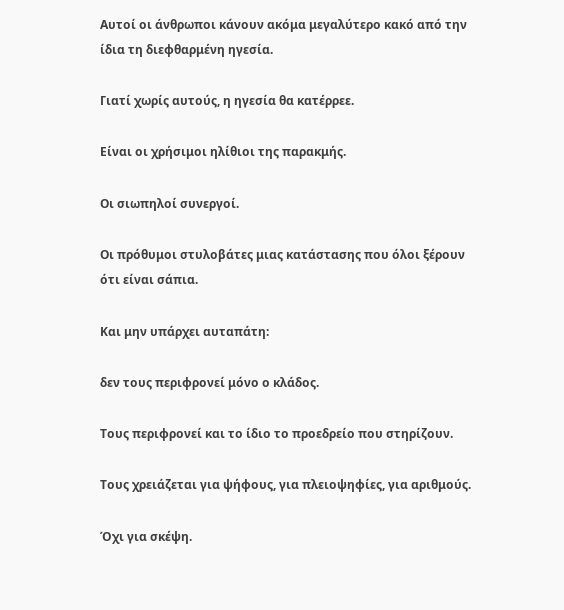Αυτοί οι άνθρωποι κάνουν ακόμα μεγαλύτερο κακό από την ίδια τη διεφθαρμένη ηγεσία.

Γιατί χωρίς αυτούς, η ηγεσία θα κατέρρεε.

Είναι οι χρήσιμοι ηλίθιοι της παρακμής.

Οι σιωπηλοί συνεργοί.

Οι πρόθυμοι στυλοβάτες μιας κατάστασης που όλοι ξέρουν ότι είναι σάπια.

Και μην υπάρχει αυταπάτη:

δεν τους περιφρονεί μόνο ο κλάδος.

Τους περιφρονεί και το ίδιο το προεδρείο που στηρίζουν.

Τους χρειάζεται για ψήφους, για πλειοψηφίες, για αριθμούς.

Όχι για σκέψη.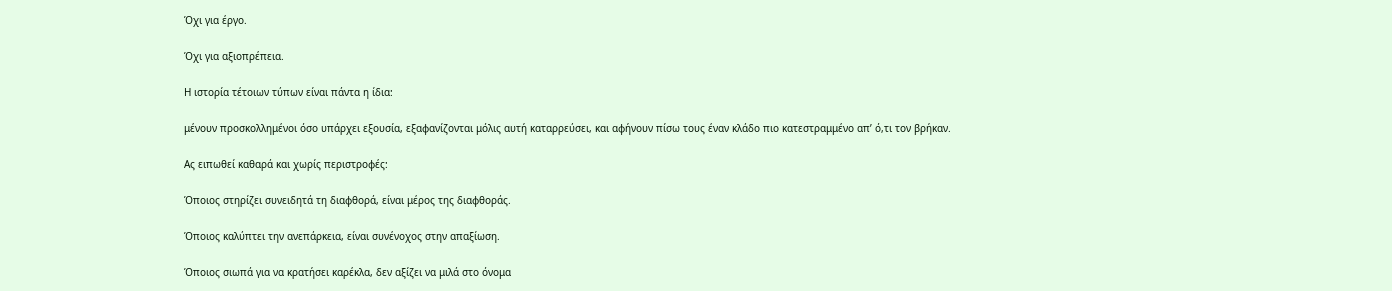Όχι για έργο.

Όχι για αξιοπρέπεια.

Η ιστορία τέτοιων τύπων είναι πάντα η ίδια:

μένουν προσκολλημένοι όσο υπάρχει εξουσία, εξαφανίζονται μόλις αυτή καταρρεύσει, και αφήνουν πίσω τους έναν κλάδο πιο κατεστραμμένο απ’ ό,τι τον βρήκαν.

Ας ειπωθεί καθαρά και χωρίς περιστροφές:

Όποιος στηρίζει συνειδητά τη διαφθορά, είναι μέρος της διαφθοράς.

Όποιος καλύπτει την ανεπάρκεια, είναι συνένοχος στην απαξίωση.

Όποιος σιωπά για να κρατήσει καρέκλα, δεν αξίζει να μιλά στο όνομα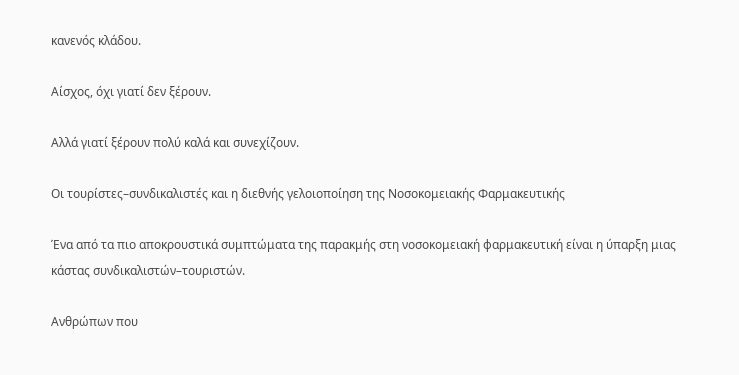κανενός κλάδου.

Αίσχος, όχι γιατί δεν ξέρουν.

Αλλά γιατί ξέρουν πολύ καλά και συνεχίζουν.

Οι τουρίστες–συνδικαλιστές και η διεθνής γελοιοποίηση της Νοσοκομειακής Φαρμακευτικής

Ένα από τα πιο αποκρουστικά συμπτώματα της παρακμής στη νοσοκομειακή φαρμακευτική είναι η ύπαρξη μιας κάστας συνδικαλιστών–τουριστών.

Ανθρώπων που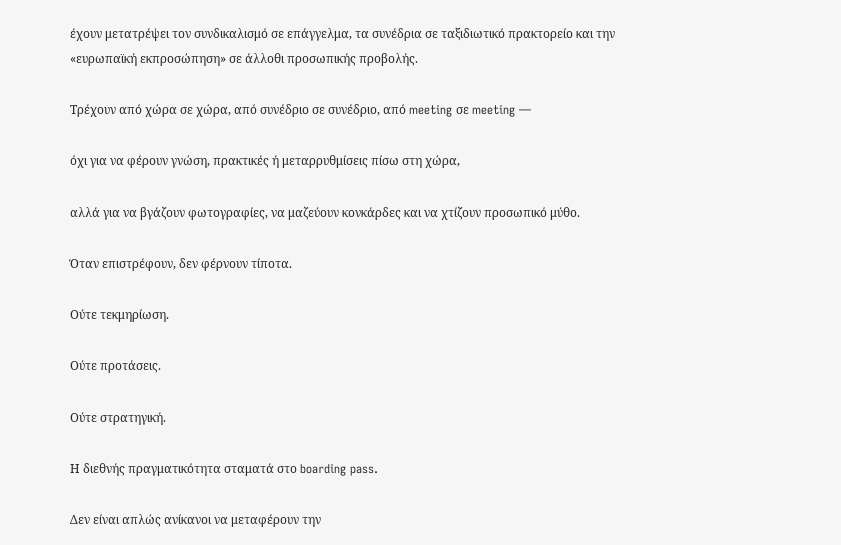έχουν μετατρέψει τον συνδικαλισμό σε επάγγελμα, τα συνέδρια σε ταξιδιωτικό πρακτορείο και την «ευρωπαϊκή εκπροσώπηση» σε άλλοθι προσωπικής προβολής.

Τρέχουν από χώρα σε χώρα, από συνέδριο σε συνέδριο, από meeting σε meeting —

όχι για να φέρουν γνώση, πρακτικές ή μεταρρυθμίσεις πίσω στη χώρα,

αλλά για να βγάζουν φωτογραφίες, να μαζεύουν κονκάρδες και να χτίζουν προσωπικό μύθο.

Όταν επιστρέφουν, δεν φέρνουν τίποτα.

Ούτε τεκμηρίωση.

Ούτε προτάσεις.

Ούτε στρατηγική.

Η διεθνής πραγματικότητα σταματά στο boarding pass.

Δεν είναι απλώς ανίκανοι να μεταφέρουν την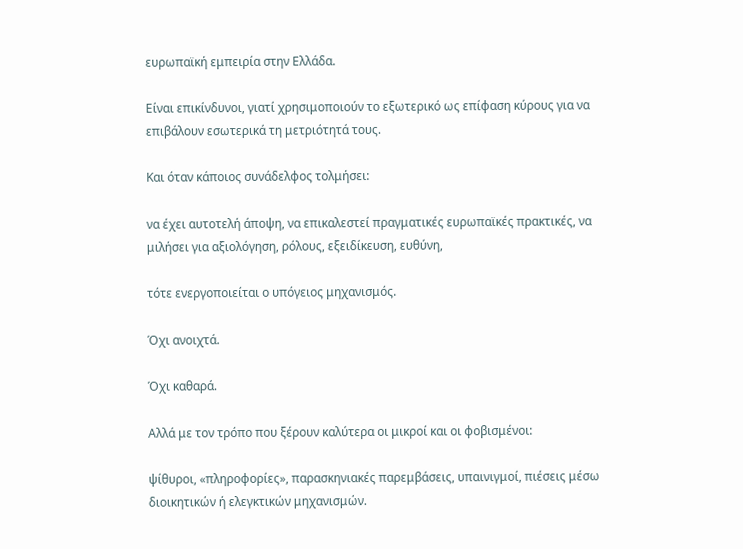ευρωπαϊκή εμπειρία στην Ελλάδα.

Είναι επικίνδυνοι, γιατί χρησιμοποιούν το εξωτερικό ως επίφαση κύρους για να επιβάλουν εσωτερικά τη μετριότητά τους.

Και όταν κάποιος συνάδελφος τολμήσει:

να έχει αυτοτελή άποψη, να επικαλεστεί πραγματικές ευρωπαϊκές πρακτικές, να μιλήσει για αξιολόγηση, ρόλους, εξειδίκευση, ευθύνη,

τότε ενεργοποιείται ο υπόγειος μηχανισμός.

Όχι ανοιχτά.

Όχι καθαρά.

Αλλά με τον τρόπο που ξέρουν καλύτερα οι μικροί και οι φοβισμένοι:

ψίθυροι, «πληροφορίες», παρασκηνιακές παρεμβάσεις, υπαινιγμοί, πιέσεις μέσω διοικητικών ή ελεγκτικών μηχανισμών.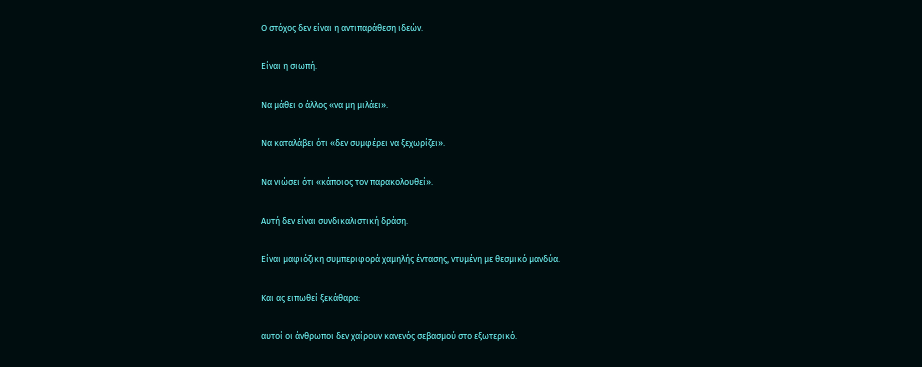Ο στόχος δεν είναι η αντιπαράθεση ιδεών.

Είναι η σιωπή.

Να μάθει ο άλλος «να μη μιλάει».

Να καταλάβει ότι «δεν συμφέρει να ξεχωρίζει».

Να νιώσει ότι «κάποιος τον παρακολουθεί».

Αυτή δεν είναι συνδικαλιστική δράση.

Είναι μαφιόζικη συμπεριφορά χαμηλής έντασης, ντυμένη με θεσμικό μανδύα.

Και ας ειπωθεί ξεκάθαρα:

αυτοί οι άνθρωποι δεν χαίρουν κανενός σεβασμού στο εξωτερικό.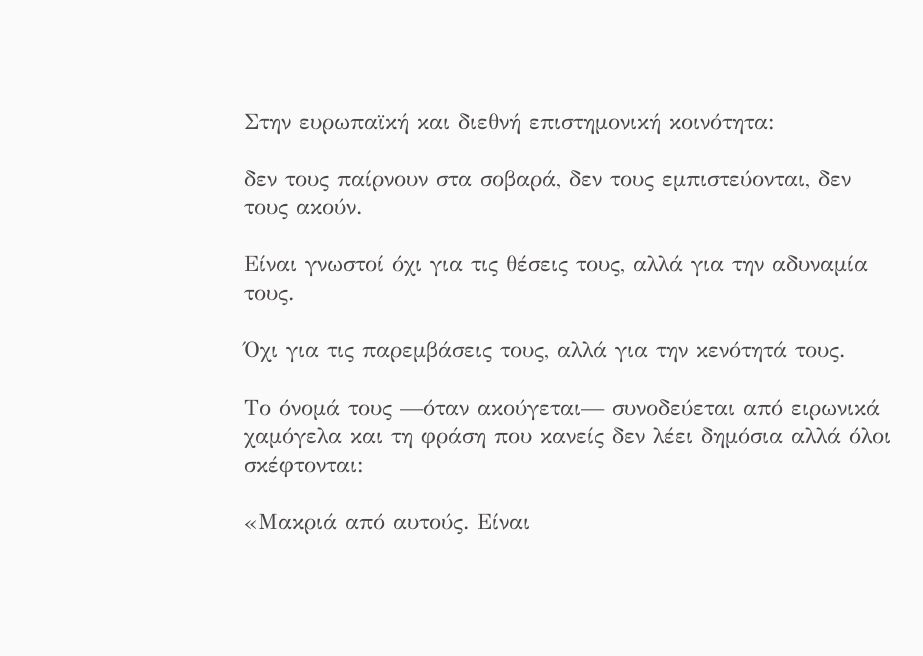Στην ευρωπαϊκή και διεθνή επιστημονική κοινότητα:

δεν τους παίρνουν στα σοβαρά, δεν τους εμπιστεύονται, δεν τους ακούν.

Είναι γνωστοί όχι για τις θέσεις τους, αλλά για την αδυναμία τους.

Όχι για τις παρεμβάσεις τους, αλλά για την κενότητά τους.

Το όνομά τους —όταν ακούγεται— συνοδεύεται από ειρωνικά χαμόγελα και τη φράση που κανείς δεν λέει δημόσια αλλά όλοι σκέφτονται:

«Μακριά από αυτούς. Είναι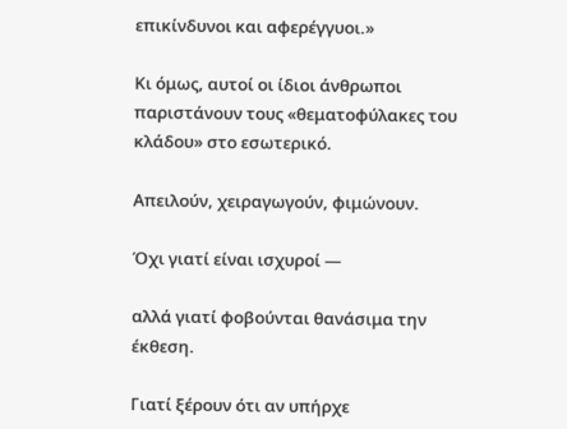επικίνδυνοι και αφερέγγυοι.»

Κι όμως, αυτοί οι ίδιοι άνθρωποι παριστάνουν τους «θεματοφύλακες του κλάδου» στο εσωτερικό.

Απειλούν, χειραγωγούν, φιμώνουν.

Όχι γιατί είναι ισχυροί —

αλλά γιατί φοβούνται θανάσιμα την έκθεση.

Γιατί ξέρουν ότι αν υπήρχε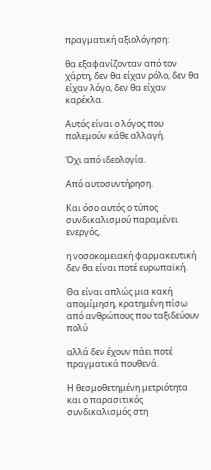πραγματική αξιολόγηση:

θα εξαφανίζονταν από τον χάρτη, δεν θα είχαν ρόλο, δεν θα είχαν λόγο, δεν θα είχαν καρέκλα.

Αυτός είναι ο λόγος που πολεμούν κάθε αλλαγή.

Όχι από ιδεολογία.

Από αυτοσυντήρηση.

Και όσο αυτός ο τύπος συνδικαλισμού παραμένει ενεργός,

η νοσοκομειακή φαρμακευτική δεν θα είναι ποτέ ευρωπαϊκή.

Θα είναι απλώς μια κακή απομίμηση, κρατημένη πίσω από ανθρώπους που ταξιδεύουν πολύ

αλλά δεν έχουν πάει ποτέ πραγματικά πουθενά.

Η θεσμοθετημένη μετριότητα και ο παρασιτικός συνδικαλισμός στη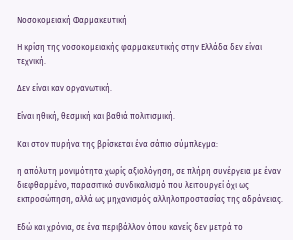Νοσοκομειακή Φαρμακευτική

Η κρίση της νοσοκομειακής φαρμακευτικής στην Ελλάδα δεν είναι τεχνική.

Δεν είναι καν οργανωτική.

Είναι ηθική, θεσμική και βαθιά πολιτισμική.

Και στον πυρήνα της βρίσκεται ένα σάπιο σύμπλεγμα:

η απόλυτη μονιμότητα χωρίς αξιολόγηση, σε πλήρη συνέργεια με έναν διεφθαρμένο, παρασιτικό συνδικαλισμό που λειτουργεί όχι ως εκπροσώπηση, αλλά ως μηχανισμός αλληλοπροστασίας της αδράνειας.

Εδώ και χρόνια, σε ένα περιβάλλον όπου κανείς δεν μετρά το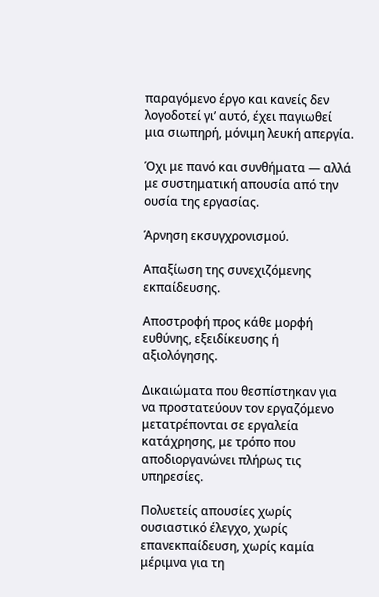παραγόμενο έργο και κανείς δεν λογοδοτεί γι’ αυτό, έχει παγιωθεί μια σιωπηρή, μόνιμη λευκή απεργία.

Όχι με πανό και συνθήματα — αλλά με συστηματική απουσία από την ουσία της εργασίας.

Άρνηση εκσυγχρονισμού.

Απαξίωση της συνεχιζόμενης εκπαίδευσης.

Αποστροφή προς κάθε μορφή ευθύνης, εξειδίκευσης ή αξιολόγησης.

Δικαιώματα που θεσπίστηκαν για να προστατεύουν τον εργαζόμενο μετατρέπονται σε εργαλεία κατάχρησης, με τρόπο που αποδιοργανώνει πλήρως τις υπηρεσίες.

Πολυετείς απουσίες χωρίς ουσιαστικό έλεγχο, χωρίς επανεκπαίδευση, χωρίς καμία μέριμνα για τη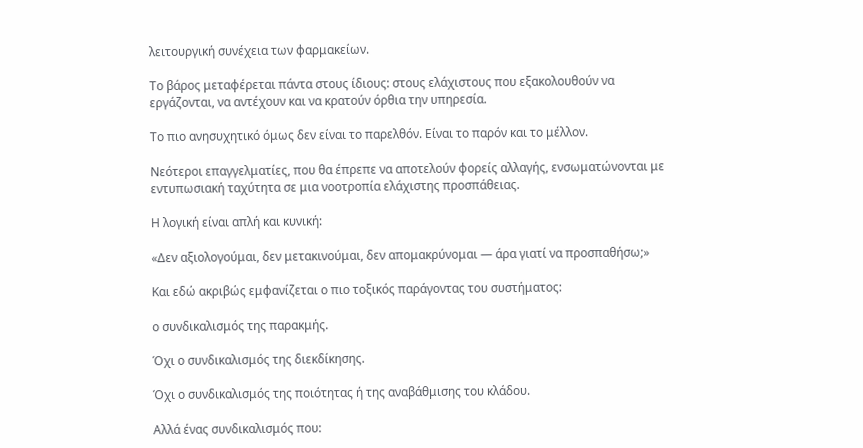λειτουργική συνέχεια των φαρμακείων.

Το βάρος μεταφέρεται πάντα στους ίδιους: στους ελάχιστους που εξακολουθούν να εργάζονται, να αντέχουν και να κρατούν όρθια την υπηρεσία.

Το πιο ανησυχητικό όμως δεν είναι το παρελθόν. Είναι το παρόν και το μέλλον.

Νεότεροι επαγγελματίες, που θα έπρεπε να αποτελούν φορείς αλλαγής, ενσωματώνονται με εντυπωσιακή ταχύτητα σε μια νοοτροπία ελάχιστης προσπάθειας.

Η λογική είναι απλή και κυνική:

«Δεν αξιολογούμαι, δεν μετακινούμαι, δεν απομακρύνομαι — άρα γιατί να προσπαθήσω;»

Και εδώ ακριβώς εμφανίζεται ο πιο τοξικός παράγοντας του συστήματος:

ο συνδικαλισμός της παρακμής.

Όχι ο συνδικαλισμός της διεκδίκησης.

Όχι ο συνδικαλισμός της ποιότητας ή της αναβάθμισης του κλάδου.

Αλλά ένας συνδικαλισμός που: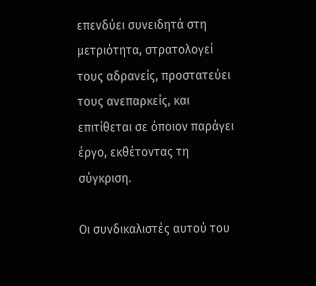επενδύει συνειδητά στη μετριότητα, στρατολογεί τους αδρανείς, προστατεύει τους ανεπαρκείς, και επιτίθεται σε όποιον παράγει έργο, εκθέτοντας τη σύγκριση.

Οι συνδικαλιστές αυτού του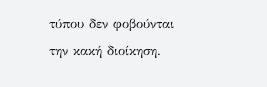τύπου δεν φοβούνται την κακή διοίκηση.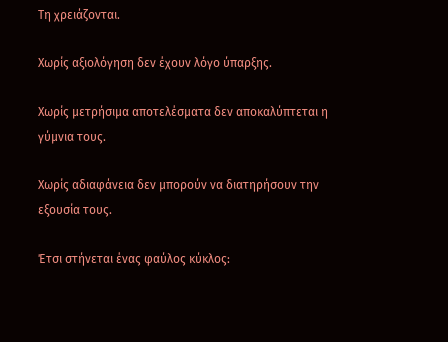Τη χρειάζονται.

Χωρίς αξιολόγηση δεν έχουν λόγο ύπαρξης.

Χωρίς μετρήσιμα αποτελέσματα δεν αποκαλύπτεται η γύμνια τους.

Χωρίς αδιαφάνεια δεν μπορούν να διατηρήσουν την εξουσία τους.

Έτσι στήνεται ένας φαύλος κύκλος: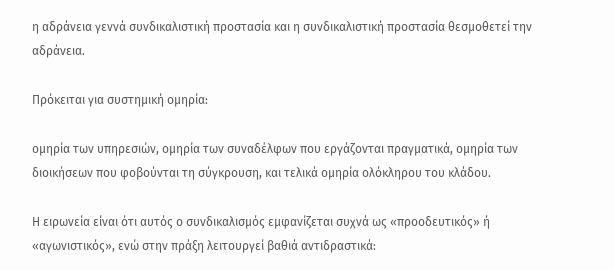η αδράνεια γεννά συνδικαλιστική προστασία και η συνδικαλιστική προστασία θεσμοθετεί την αδράνεια.

Πρόκειται για συστημική ομηρία:

ομηρία των υπηρεσιών, ομηρία των συναδέλφων που εργάζονται πραγματικά, ομηρία των διοικήσεων που φοβούνται τη σύγκρουση, και τελικά ομηρία ολόκληρου του κλάδου.

Η ειρωνεία είναι ότι αυτός ο συνδικαλισμός εμφανίζεται συχνά ως «προοδευτικός» ή «αγωνιστικός», ενώ στην πράξη λειτουργεί βαθιά αντιδραστικά: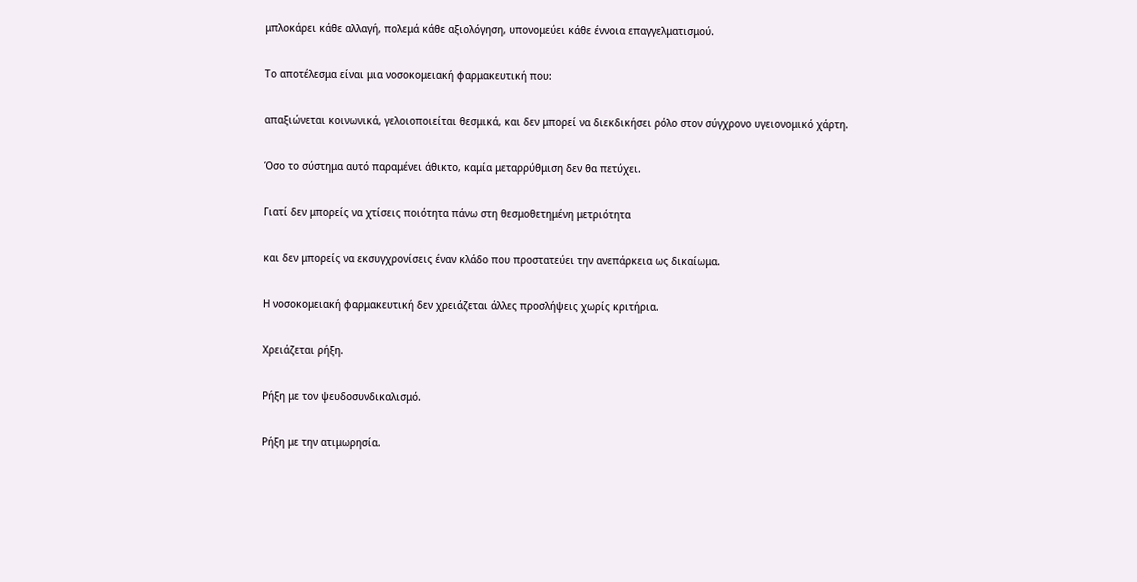μπλοκάρει κάθε αλλαγή, πολεμά κάθε αξιολόγηση, υπονομεύει κάθε έννοια επαγγελματισμού.

Το αποτέλεσμα είναι μια νοσοκομειακή φαρμακευτική που:

απαξιώνεται κοινωνικά, γελοιοποιείται θεσμικά, και δεν μπορεί να διεκδικήσει ρόλο στον σύγχρονο υγειονομικό χάρτη.

Όσο το σύστημα αυτό παραμένει άθικτο, καμία μεταρρύθμιση δεν θα πετύχει.

Γιατί δεν μπορείς να χτίσεις ποιότητα πάνω στη θεσμοθετημένη μετριότητα

και δεν μπορείς να εκσυγχρονίσεις έναν κλάδο που προστατεύει την ανεπάρκεια ως δικαίωμα.

Η νοσοκομειακή φαρμακευτική δεν χρειάζεται άλλες προσλήψεις χωρίς κριτήρια.

Χρειάζεται ρήξη.

Ρήξη με τον ψευδοσυνδικαλισμό.

Ρήξη με την ατιμωρησία.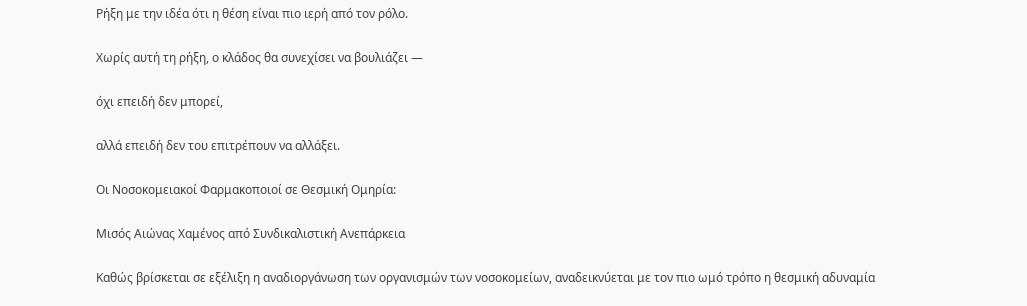Ρήξη με την ιδέα ότι η θέση είναι πιο ιερή από τον ρόλο.

Χωρίς αυτή τη ρήξη, ο κλάδος θα συνεχίσει να βουλιάζει —

όχι επειδή δεν μπορεί,

αλλά επειδή δεν του επιτρέπουν να αλλάξει.

Οι Νοσοκομειακοί Φαρμακοποιοί σε Θεσμική Ομηρία:

Μισός Αιώνας Χαμένος από Συνδικαλιστική Ανεπάρκεια

Καθώς βρίσκεται σε εξέλιξη η αναδιοργάνωση των οργανισμών των νοσοκομείων, αναδεικνύεται με τον πιο ωμό τρόπο η θεσμική αδυναμία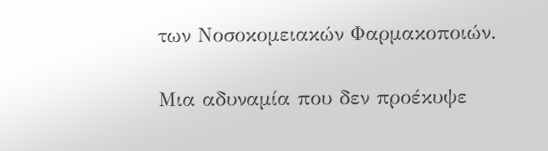των Νοσοκομειακών Φαρμακοποιών.

Μια αδυναμία που δεν προέκυψε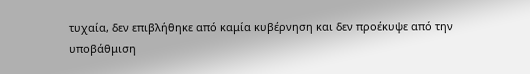τυχαία, δεν επιβλήθηκε από καμία κυβέρνηση και δεν προέκυψε από την υποβάθμιση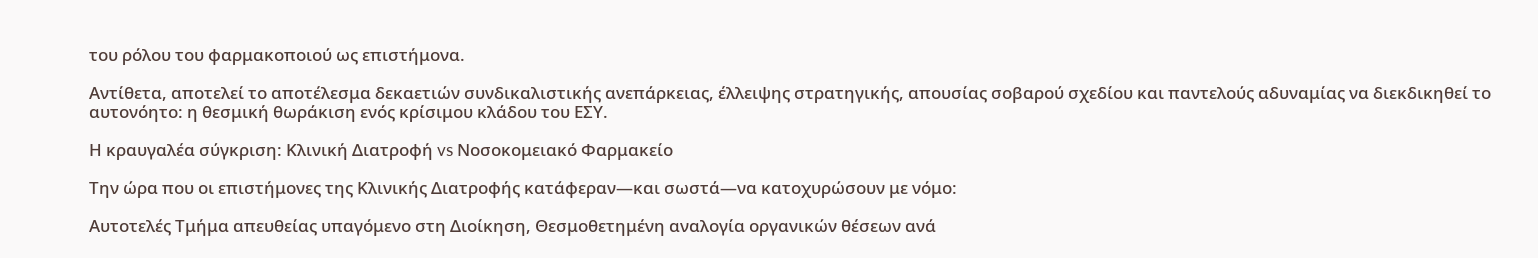του ρόλου του φαρμακοποιού ως επιστήμονα.

Αντίθετα, αποτελεί το αποτέλεσμα δεκαετιών συνδικαλιστικής ανεπάρκειας, έλλειψης στρατηγικής, απουσίας σοβαρού σχεδίου και παντελούς αδυναμίας να διεκδικηθεί το αυτονόητο: η θεσμική θωράκιση ενός κρίσιμου κλάδου του ΕΣΥ.

Η κραυγαλέα σύγκριση: Κλινική Διατροφή vs Νοσοκομειακό Φαρμακείο

Την ώρα που οι επιστήμονες της Κλινικής Διατροφής κατάφεραν—και σωστά—να κατοχυρώσουν με νόμο:

Αυτοτελές Τμήμα απευθείας υπαγόμενο στη Διοίκηση, Θεσμοθετημένη αναλογία οργανικών θέσεων ανά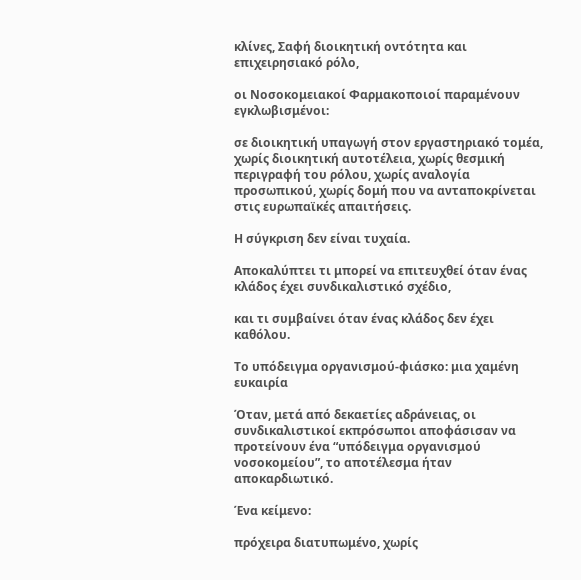κλίνες, Σαφή διοικητική οντότητα και επιχειρησιακό ρόλο,

οι Νοσοκομειακοί Φαρμακοποιοί παραμένουν εγκλωβισμένοι:

σε διοικητική υπαγωγή στον εργαστηριακό τομέα, χωρίς διοικητική αυτοτέλεια, χωρίς θεσμική περιγραφή του ρόλου, χωρίς αναλογία προσωπικού, χωρίς δομή που να ανταποκρίνεται στις ευρωπαϊκές απαιτήσεις.

Η σύγκριση δεν είναι τυχαία.

Αποκαλύπτει τι μπορεί να επιτευχθεί όταν ένας κλάδος έχει συνδικαλιστικό σχέδιο,

και τι συμβαίνει όταν ένας κλάδος δεν έχει καθόλου.

Το υπόδειγμα οργανισμού-φιάσκο: μια χαμένη ευκαιρία

Όταν, μετά από δεκαετίες αδράνειας, οι συνδικαλιστικοί εκπρόσωποι αποφάσισαν να προτείνουν ένα “υπόδειγμα οργανισμού νοσοκομείου”, το αποτέλεσμα ήταν αποκαρδιωτικό.

Ένα κείμενο:

πρόχειρα διατυπωμένο, χωρίς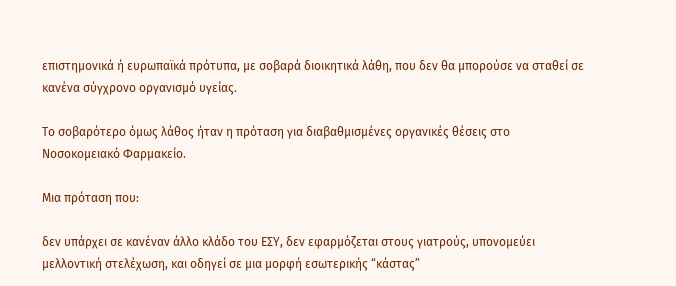επιστημονικά ή ευρωπαϊκά πρότυπα, με σοβαρά διοικητικά λάθη, που δεν θα μπορούσε να σταθεί σε κανένα σύγχρονο οργανισμό υγείας.

Το σοβαρότερο όμως λάθος ήταν η πρόταση για διαβαθμισμένες οργανικές θέσεις στο Νοσοκομειακό Φαρμακείο.

Μια πρόταση που:

δεν υπάρχει σε κανέναν άλλο κλάδο του ΕΣΥ, δεν εφαρμόζεται στους γιατρούς, υπονομεύει μελλοντική στελέχωση, και οδηγεί σε μια μορφή εσωτερικής “κάστας”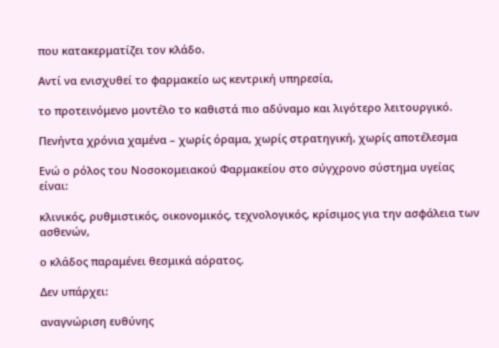που κατακερματίζει τον κλάδο.

Αντί να ενισχυθεί το φαρμακείο ως κεντρική υπηρεσία,

το προτεινόμενο μοντέλο το καθιστά πιο αδύναμο και λιγότερο λειτουργικό.

Πενήντα χρόνια χαμένα – χωρίς όραμα, χωρίς στρατηγική, χωρίς αποτέλεσμα

Ενώ ο ρόλος του Νοσοκομειακού Φαρμακείου στο σύγχρονο σύστημα υγείας είναι:

κλινικός, ρυθμιστικός, οικονομικός, τεχνολογικός, κρίσιμος για την ασφάλεια των ασθενών,

ο κλάδος παραμένει θεσμικά αόρατος.

Δεν υπάρχει:

αναγνώριση ευθύνης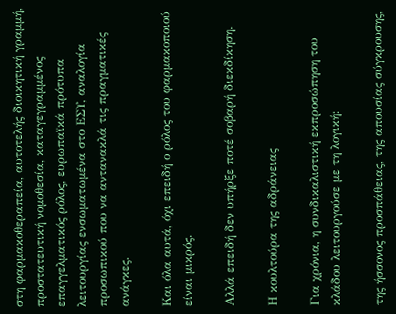στη φαρμακοθεραπεία, αυτοτελής διοικητική γραμμή, προστατευτική νομοθεσία, καταγεγραμμένος επαγγελματικός ρόλος, ευρωπαϊκά πρότυπα λειτουργίας ενσωματωμένα στο ΕΣΥ, αναλογία προσωπικού που να αντανακλά τις πραγματικές ανάγκες.

Και όλα αυτά, όχι επειδή ο ρόλος του φαρμακοποιού είναι μικρός.

Αλλά επειδή δεν υπήρξε ποτέ σοβαρή διεκδίκηση.

Η κουλτούρα της αδράνειας

Για χρόνια, η συνδικαλιστική εκπροσώπηση του κλάδου λειτουργούσε με τη λογική:

της ήσσονος προσπάθειας, της απουσίας σύγκρουσης,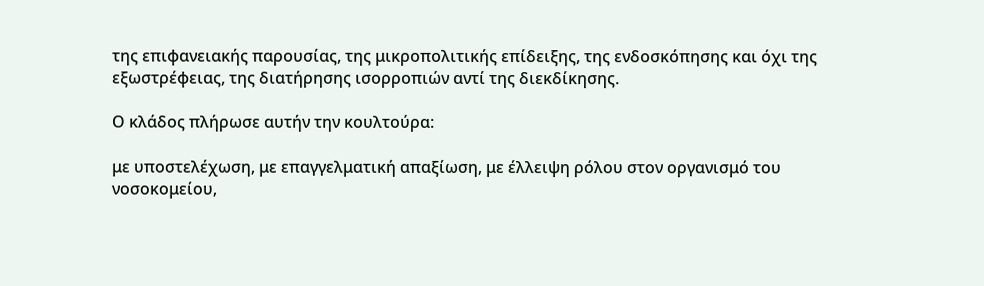της επιφανειακής παρουσίας, της μικροπολιτικής επίδειξης, της ενδοσκόπησης και όχι της εξωστρέφειας, της διατήρησης ισορροπιών αντί της διεκδίκησης.

Ο κλάδος πλήρωσε αυτήν την κουλτούρα:

με υποστελέχωση, με επαγγελματική απαξίωση, με έλλειψη ρόλου στον οργανισμό του νοσοκομείου,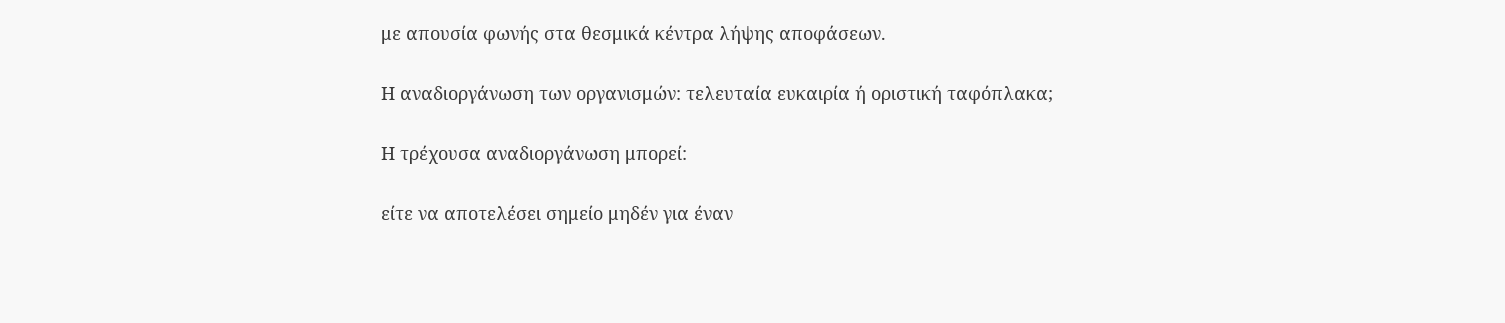με απουσία φωνής στα θεσμικά κέντρα λήψης αποφάσεων.

Η αναδιοργάνωση των οργανισμών: τελευταία ευκαιρία ή οριστική ταφόπλακα;

Η τρέχουσα αναδιοργάνωση μπορεί:

είτε να αποτελέσει σημείο μηδέν για έναν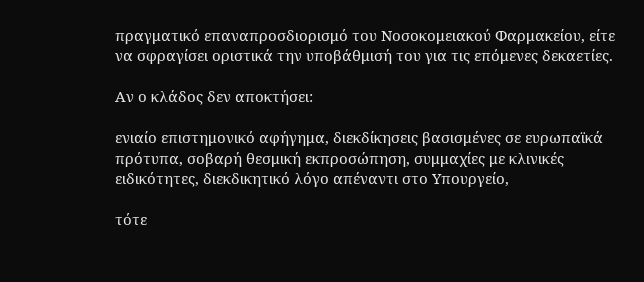πραγματικό επαναπροσδιορισμό του Νοσοκομειακού Φαρμακείου, είτε να σφραγίσει οριστικά την υποβάθμισή του για τις επόμενες δεκαετίες.

Αν ο κλάδος δεν αποκτήσει:

ενιαίο επιστημονικό αφήγημα, διεκδίκησεις βασισμένες σε ευρωπαϊκά πρότυπα, σοβαρή θεσμική εκπροσώπηση, συμμαχίες με κλινικές ειδικότητες, διεκδικητικό λόγο απέναντι στο Υπουργείο,

τότε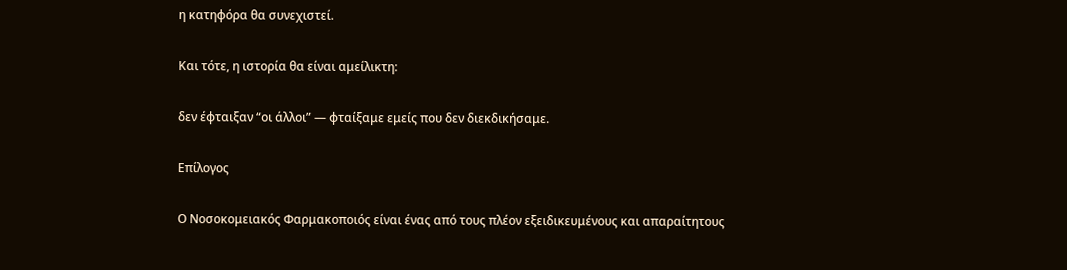η κατηφόρα θα συνεχιστεί.

Και τότε, η ιστορία θα είναι αμείλικτη:

δεν έφταιξαν “οι άλλοι” — φταίξαμε εμείς που δεν διεκδικήσαμε.

Επίλογος

Ο Νοσοκομειακός Φαρμακοποιός είναι ένας από τους πλέον εξειδικευμένους και απαραίτητους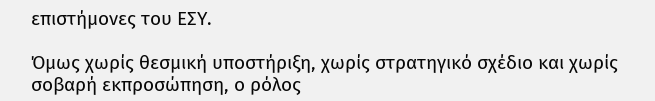επιστήμονες του ΕΣΥ.

Όμως χωρίς θεσμική υποστήριξη, χωρίς στρατηγικό σχέδιο και χωρίς σοβαρή εκπροσώπηση, ο ρόλος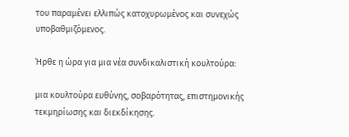του παραμένει ελλιπώς κατοχυρωμένος και συνεχώς υποβαθμιζόμενος.

Ήρθε η ώρα για μια νέα συνδικαλιστική κουλτούρα:

μια κουλτούρα ευθύνης, σοβαρότητας, επιστημονικής τεκμηρίωσης και διεκδίκησης.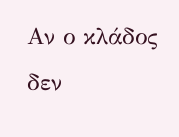Αν ο κλάδος δεν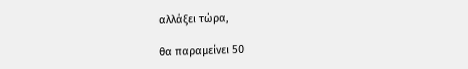αλλάξει τώρα,

θα παραμείνει 50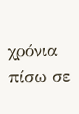χρόνια πίσω σε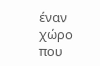έναν χώρο που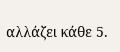αλλάζει κάθε 5.